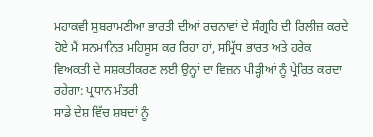ਮਹਾਕਵੀ ਸੁਬਰਾਮਣੀਆ ਭਾਰਤੀ ਦੀਆਂ ਰਚਨਾਵਾਂ ਦੇ ਸੰਗ੍ਰਹਿ ਦੀ ਰਿਲੀਜ਼ ਕਰਦੇ ਹੋਏ ਮੈਂ ਸਨਮਾਨਿਤ ਮਹਿਸੂਸ ਕਰ ਰਿਹਾ ਹਾਂ, ਸਮ੍ਰਿੱਧ ਭਾਰਤ ਅਤੇ ਹਰੇਕ ਵਿਅਕਤੀ ਦੇ ਸਸ਼ਕਤੀਕਰਣ ਲਈ ਉਨ੍ਹਾਂ ਦਾ ਵਿਜ਼ਨ ਪੀੜ੍ਹੀਆਂ ਨੂੰ ਪ੍ਰੇਰਿਤ ਕਰਦਾ ਰਹੇਗਾ: ਪ੍ਰਧਾਨ ਮੰਤਰੀ
ਸਾਡੇ ਦੇਸ਼ ਵਿੱਚ ਸ਼ਬਦਾਂ ਨੂੰ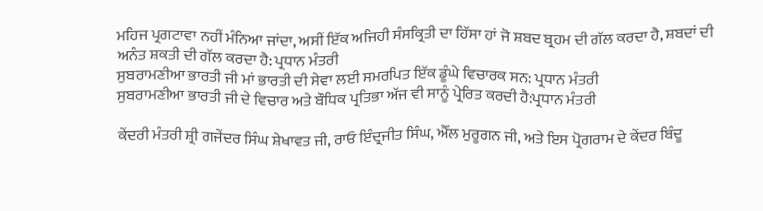ਮਹਿਜ ਪ੍ਰਗਟਾਵਾ ਨਹੀਂ ਮੰਨਿਆ ਜਾਂਦਾ, ਅਸੀਂ ਇੱਕ ਅਜਿਹੀ ਸੰਸਕ੍ਰਿਤੀ ਦਾ ਹਿੱਸਾ ਹਾਂ ਜੋ ਸ਼ਬਦ ਬ੍ਰਹਮ ਦੀ ਗੱਲ ਕਰਦਾ ਹੈ, ਸ਼ਬਦਾਂ ਦੀ ਅਨੰਤ ਸ਼ਕਤੀ ਦੀ ਗੱਲ ਕਰਦਾ ਹੈ: ਪ੍ਰਧਾਨ ਮੰਤਰੀ
ਸੁਬਰਾਮਣੀਆ ਭਾਰਤੀ ਜੀ ਮਾਂ ਭਾਰਤੀ ਦੀ ਸੇਵਾ ਲਈ ਸਮਰਪਿਤ ਇੱਕ ਡੂੰਘੇ ਵਿਚਾਰਕ ਸਨ: ਪ੍ਰਧਾਨ ਮੰਤਰੀ
ਸੁਬਰਾਮਣੀਆ ਭਾਰਤੀ ਜੀ ਦੇ ਵਿਚਾਰ ਅਤੇ ਬੌਧਿਕ ਪ੍ਰਤਿਭਾ ਅੱਜ ਵੀ ਸਾਨੂੰ ਪ੍ਰੇਰਿਤ ਕਰਦੀ ਹੈ:ਪ੍ਰਧਾਨ ਮੰਤਰੀ

ਕੇਂਦਰੀ ਮੰਤਰੀ ਸ਼੍ਰੀ ਗਜੇਂਦਰ ਸਿੰਘ ਸ਼ੇਖਾਵਤ ਜੀ, ਰਾਓ ਇੰਦ੍ਰਜੀਤ ਸਿੰਘ, ਐੱਲ ਮੁਰੂਗਨ ਜੀ, ਅਤੇ ਇਸ ਪ੍ਰੋਗਰਾਮ ਦੇ ਕੇਂਦਰ ਬਿੰਦੂ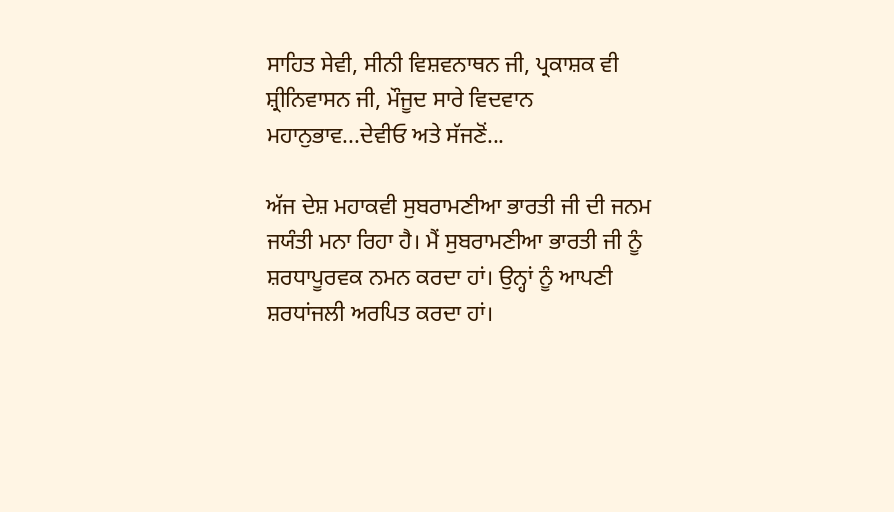ਸਾਹਿਤ ਸੇਵੀ, ਸੀਨੀ ਵਿਸ਼ਵਨਾਥਨ ਜੀ, ਪ੍ਰਕਾਸ਼ਕ ਵੀ ਸ਼੍ਰੀਨਿਵਾਸਨ ਜੀ, ਮੌਜੂਦ ਸਾਰੇ ਵਿਦਵਾਨ ਮਹਾਨੁਭਾਵ...ਦੇਵੀਓ ਅਤੇ ਸੱਜਣੋਂ...

ਅੱਜ ਦੇਸ਼ ਮਹਾਕਵੀ ਸੁਬਰਾਮਣੀਆ ਭਾਰਤੀ ਜੀ ਦੀ ਜਨਮ ਜਯੰਤੀ ਮਨਾ ਰਿਹਾ ਹੈ। ਮੈਂ ਸੁਬਰਾਮਣੀਆ ਭਾਰਤੀ ਜੀ ਨੂੰ ਸ਼ਰਧਾਪੂਰਵਕ ਨਮਨ ਕਰਦਾ ਹਾਂ। ਉਨ੍ਹਾਂ ਨੂੰ ਆਪਣੀ ਸ਼ਰਧਾਂਜਲੀ ਅਰਪਿਤ ਕਰਦਾ ਹਾਂ।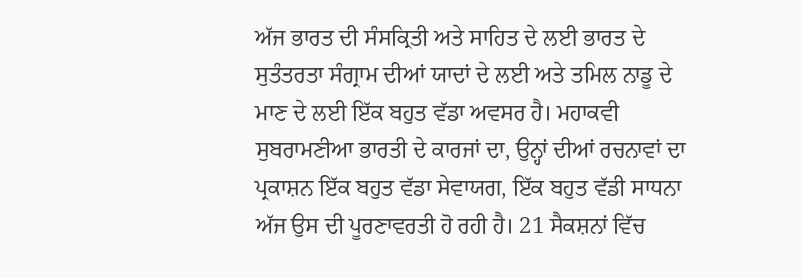ਅੱਜ ਭਾਰਤ ਦੀ ਸੰਸਕ੍ਰਿਤੀ ਅਤੇ ਸਾਹਿਤ ਦੇ ਲਈ ਭਾਰਤ ਦੇ ਸੁਤੰਤਰਤਾ ਸੰਗ੍ਰਾਮ ਦੀਆਂ ਯਾਦਾਂ ਦੇ ਲਈ ਅਤੇ ਤਮਿਲ ਨਾਡੂ ਦੇ ਮਾਣ ਦੇ ਲਈ ਇੱਕ ਬਹੁਤ ਵੱਡਾ ਅਵਸਰ ਹੈ। ਮਹਾਕਵੀ ਸੁਬਰਾਮਣੀਆ ਭਾਰਤੀ ਦੇ ਕਾਰਜਾਂ ਦਾ, ਉਨ੍ਹਾਂ ਦੀਆਂ ਰਚਨਾਵਾਂ ਦਾ ਪ੍ਰਕਾਸ਼ਨ ਇੱਕ ਬਹੁਤ ਵੱਡਾ ਸੇਵਾਯਗ, ਇੱਕ ਬਹੁਤ ਵੱਡੀ ਸਾਧਨਾ ਅੱਜ ਉਸ ਦੀ ਪੂਰਣਾਵਰਤੀ ਹੋ ਰਹੀ ਹੈ। 21 ਸੈਕਸ਼ਨਾਂ ਵਿੱਚ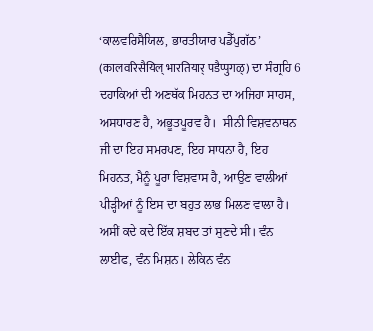‘ਕਾਲਵਰਿਸੈਯਿਲ, ਭਾਰਤੀਯਾਰ ਪਡੈੱਪੁਗੱਠ’ (कालवरिसैयिल् भारतियार् पडैप्पुगळ्) ਦਾ ਸੰਗ੍ਰਹਿ 6 ਦਹਾਕਿਆਂ ਦੀ ਅਣਥੱਕ ਮਿਹਨਤ ਦਾ ਅਜਿਹਾ ਸਾਹਸ, ਅਸਧਾਰਣ ਹੈ, ਅਭੂਤਪੂਰਵ ਹੈ।  ਸੀਨੀ ਵਿਸ਼ਵਨਾਥਨ ਜੀ ਦਾ ਇਹ ਸਮਰਪਣ, ਇਹ ਸਾਧਨਾ ਹੈ, ਇਹ ਮਿਹਨਤ, ਮੈਨੂੰ ਪੂਰਾ ਵਿਸ਼ਵਾਸ ਹੈ, ਆਉਣ ਵਾਲੀਆਂ ਪੀੜ੍ਹੀਆਂ ਨੂੰ ਇਸ ਦਾ ਬਹੁਤ ਲਾਭ ਮਿਲਣ ਵਾਲਾ ਹੈ। ਅਸੀਂ ਕਦੇ ਕਦੇ ਇੱਕ ਸ਼ਬਦ ਤਾਂ ਸੁਣਦੇ ਸੀ। ਵੰਨ ਲਾਈਫ, ਵੰਨ ਮਿਸ਼ਨ। ਲੇਕਿਨ ਵੰਨ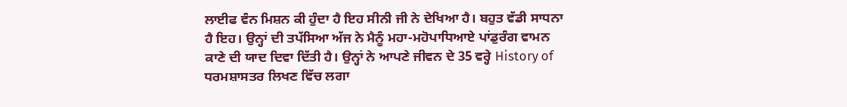ਲਾਈਫ ਵੰਨ ਮਿਸ਼ਨ ਕੀ ਹੁੰਦਾ ਹੈ ਇਹ ਸੀਨੀ ਜੀ ਨੇ ਦੇਖਿਆ ਹੈ। ਬਹੁਤ ਵੱਡੀ ਸਾਧਨਾ ਹੈ ਇਹ। ਉਨ੍ਹਾਂ ਦੀ ਤਪੱਸਿਆ ਅੱਜ ਨੇ ਮੈਨੂੰ ਮਹਾ-ਮਹੋਪਾਧਿਆਏ ਪਾਂਡੁਰੰਗ ਵਾਮਨ ਕਾਣੇ ਦੀ ਯਾਦ ਦਿਵਾ ਦਿੱਤੀ ਹੈ। ਉਨ੍ਹਾਂ ਨੇ ਆਪਣੇ ਜੀਵਨ ਦੇ 35 ਵਰ੍ਹੇ History of ਧਰਮਸ਼ਾਸਤਰ ਲਿਖਣ ਵਿੱਚ ਲਗਾ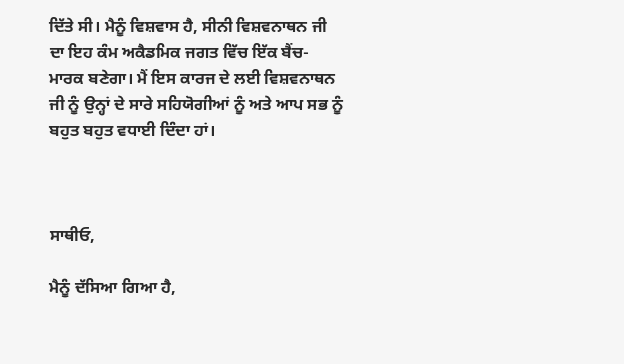ਦਿੱਤੇ ਸੀ। ਮੈਨੂੰ ਵਿਸ਼ਵਾਸ ਹੈ, ਸੀਨੀ ਵਿਸ਼ਵਨਾਥਨ ਜੀ ਦਾ ਇਹ ਕੰਮ ਅਕੈਡਮਿਕ ਜਗਤ ਵਿੱਚ ਇੱਕ ਬੈਂਚ-ਮਾਰਕ ਬਣੇਗਾ। ਮੈਂ ਇਸ ਕਾਰਜ ਦੇ ਲਈ ਵਿਸ਼ਵਨਾਥਨ ਜੀ ਨੂੰ ਉਨ੍ਹਾਂ ਦੇ ਸਾਰੇ ਸਹਿਯੋਗੀਆਂ ਨੂੰ ਅਤੇ ਆਪ ਸਭ ਨੂੰ ਬਹੁਤ ਬਹੁਤ ਵਧਾਈ ਦਿੰਦਾ ਹਾਂ।



ਸਾਥੀਓ,

ਮੈਨੂੰ ਦੱਸਿਆ ਗਿਆ ਹੈ,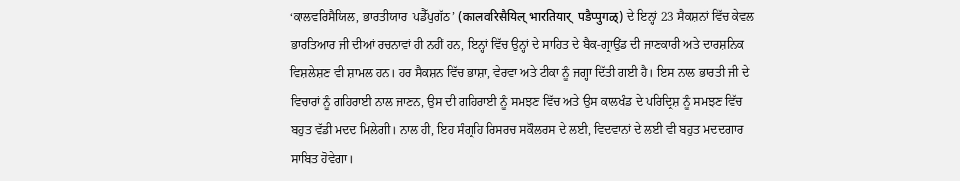‘ਕਾਲਵਰਿਸੈਯਿਲ, ਭਾਰਤੀਯਾਰ  ਪਡੈੱਪੁਗੱਠ’ (कालवरिसैयिल् भारतियार्  पडैप्पुगळ्) ਦੇ ਇਨ੍ਹਾਂ 23 ਸੈਕਸ਼ਨਾਂ ਵਿੱਚ ਕੇਵਲ ਭਾਰਤਿਆਰ ਜੀ ਦੀਆਂ ਰਚਨਾਵਾਂ ਹੀ ਨਹੀਂ ਹਨ, ਇਨ੍ਹਾਂ ਵਿੱਚ ਉਨ੍ਹਾਂ ਦੇ ਸਾਹਿਤ ਦੇ ਬੈਕ-ਗ੍ਰਾਉਂਡ ਦੀ ਜਾਣਕਾਰੀ ਅਤੇ ਦਾਰਸ਼ਨਿਕ ਵਿਸ਼ਲੇਸ਼ਣ ਵੀ ਸ਼ਾਮਲ ਹਨ। ਹਰ ਸੈਕਸ਼ਨ ਵਿੱਚ ਭਾਸ਼ਾ, ਵੇਰਵਾ ਅਤੇ ਟੀਕਾ ਨੂੰ ਜਗ੍ਹਾ ਦਿੱਤੀ ਗਈ ਹੈ। ਇਸ ਨਾਲ ਭਾਰਤੀ ਜੀ ਦੇ ਵਿਚਾਰਾਂ ਨੂੰ ਗਹਿਰਾਈ ਨਾਲ ਜਾਣਨ, ਉਸ ਦੀ ਗਹਿਰਾਈ ਨੂੰ ਸਮਝਣ ਵਿੱਚ ਅਤੇ ਉਸ ਕਾਲਖੰਡ ਦੇ ਪਰਿਦ੍ਰਿਸ਼ ਨੂੰ ਸਮਝਣ ਵਿੱਚ ਬਹੁਤ ਵੱਡੀ ਮਦਦ ਮਿਲੇਗੀ। ਨਾਲ ਹੀ, ਇਹ ਸੰਗ੍ਰਹਿ ਰਿਸਰਚ ਸਕੌਲਰਸ ਦੇ ਲਈ, ਵਿਦਵਾਨਾਂ ਦੇ ਲਈ ਵੀ ਬਹੁਤ ਮਦਦਗਾਰ ਸਾਬਿਤ ਹੋਵੇਗਾ।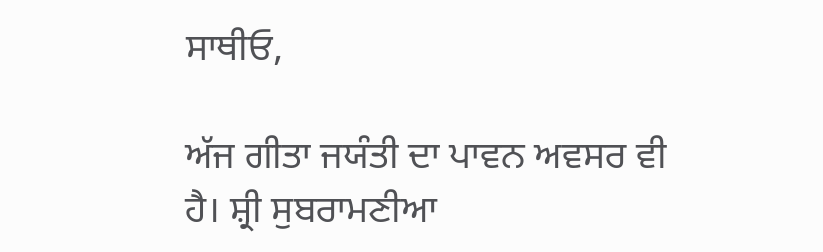ਸਾਥੀਓ,

ਅੱਜ ਗੀਤਾ ਜਯੰਤੀ ਦਾ ਪਾਵਨ ਅਵਸਰ ਵੀ ਹੈ। ਸ਼੍ਰੀ ਸੁਬਰਾਮਣੀਆ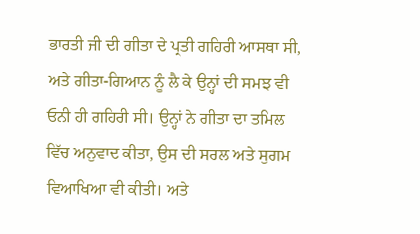ਭਾਰਤੀ ਜੀ ਦੀ ਗੀਤਾ ਦੇ ਪ੍ਰਤੀ ਗਹਿਰੀ ਆਸਥਾ ਸੀ, ਅਤੇ ਗੀਤਾ-ਗਿਆਨ ਨੂੰ ਲੈ ਕੇ ਉਨ੍ਹਾਂ ਦੀ ਸਮਝ ਵੀ ਓਨੀ ਹੀ ਗਹਿਰੀ ਸੀ। ਉਨ੍ਹਾਂ ਨੇ ਗੀਤਾ ਦਾ ਤਮਿਲ ਵਿੱਚ ਅਨੁਵਾਦ ਕੀਤਾ, ਉਸ ਦੀ ਸਰਲ ਅਤੇ ਸੁਗਮ ਵਿਆਖਿਆ ਵੀ ਕੀਤੀ। ਅਤੇ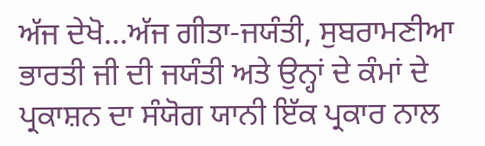ਅੱਜ ਦੇਖੋ...ਅੱਜ ਗੀਤਾ-ਜਯੰਤੀ, ਸੁਬਰਾਮਣੀਆ ਭਾਰਤੀ ਜੀ ਦੀ ਜਯੰਤੀ ਅਤੇ ਉਨ੍ਹਾਂ ਦੇ ਕੰਮਾਂ ਦੇ ਪ੍ਰਕਾਸ਼ਨ ਦਾ ਸੰਯੋਗ ਯਾਨੀ ਇੱਕ ਪ੍ਰਕਾਰ ਨਾਲ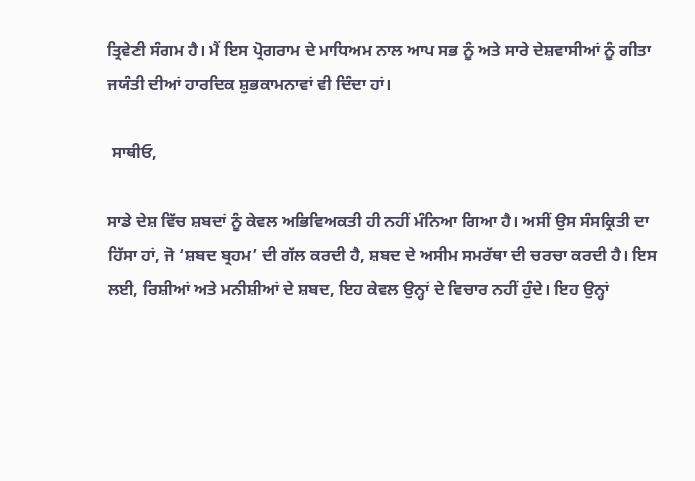ਤ੍ਰਿਵੇਣੀ ਸੰਗਮ ਹੈ। ਮੈਂ ਇਸ ਪ੍ਰੋਗਰਾਮ ਦੇ ਮਾਧਿਅਮ ਨਾਲ ਆਪ ਸਭ ਨੂੰ ਅਤੇ ਸਾਰੇ ਦੇਸ਼ਵਾਸੀਆਂ ਨੂੰ ਗੀਤਾ ਜਯੰਤੀ ਦੀਆਂ ਹਾਰਦਿਕ ਸ਼ੁਭਕਾਮਨਾਵਾਂ ਵੀ ਦਿੰਦਾ ਹਾਂ।

 ਸਾਥੀਓ,

ਸਾਡੇ ਦੇਸ਼ ਵਿੱਚ ਸ਼ਬਦਾਂ ਨੂੰ ਕੇਵਲ ਅਭਿਵਿਅਕਤੀ ਹੀ ਨਹੀਂ ਮੰਨਿਆ ਗਿਆ ਹੈ। ਅਸੀਂ ਉਸ ਸੰਸਕ੍ਰਿਤੀ ਦਾ ਹਿੱਸਾ ਹਾਂ, ਜੋ ‘ਸ਼ਬਦ ਬ੍ਰਹਮ’ ਦੀ ਗੱਲ ਕਰਦੀ ਹੈ, ਸ਼ਬਦ ਦੇ ਅਸੀਮ ਸਮਰੱਥਾ ਦੀ ਚਰਚਾ ਕਰਦੀ ਹੈ। ਇਸ ਲਈ, ਰਿਸ਼ੀਆਂ ਅਤੇ ਮਨੀਸ਼ੀਆਂ ਦੇ ਸ਼ਬਦ, ਇਹ ਕੇਵਲ ਉਨ੍ਹਾਂ ਦੇ ਵਿਚਾਰ ਨਹੀਂ ਹੁੰਦੇ। ਇਹ ਉਨ੍ਹਾਂ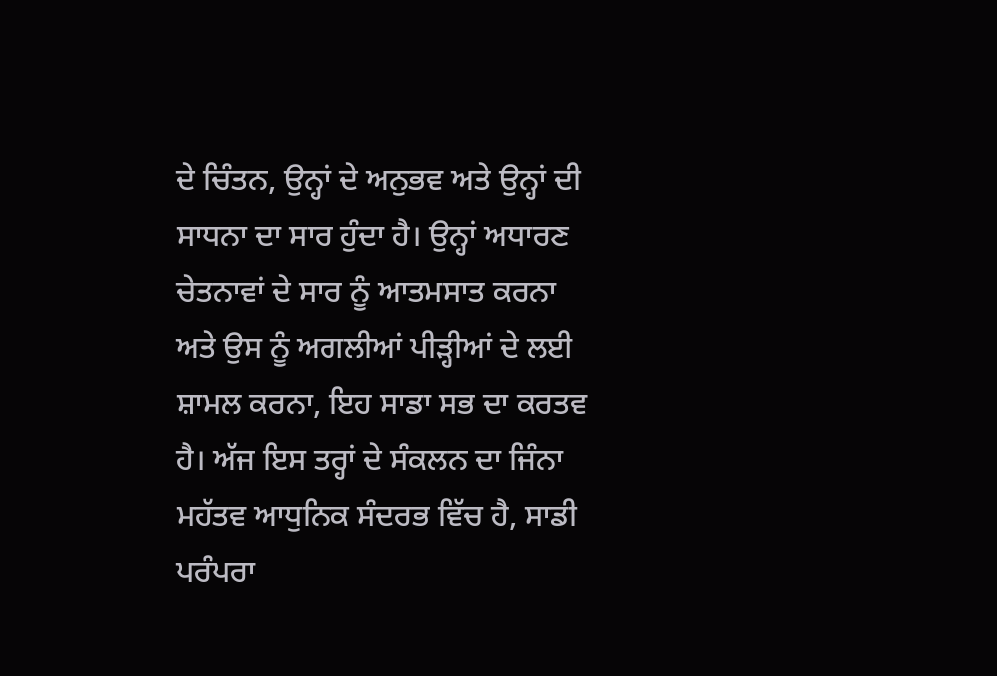ਦੇ ਚਿੰਤਨ, ਉਨ੍ਹਾਂ ਦੇ ਅਨੁਭਵ ਅਤੇ ਉਨ੍ਹਾਂ ਦੀ ਸਾਧਨਾ ਦਾ ਸਾਰ ਹੁੰਦਾ ਹੈ। ਉਨ੍ਹਾਂ ਅਧਾਰਣ ਚੇਤਨਾਵਾਂ ਦੇ ਸਾਰ ਨੂੰ ਆਤਮਸਾਤ ਕਰਨਾ ਅਤੇ ਉਸ ਨੂੰ ਅਗਲੀਆਂ ਪੀੜ੍ਹੀਆਂ ਦੇ ਲਈ ਸ਼ਾਮਲ ਕਰਨਾ, ਇਹ ਸਾਡਾ ਸਭ ਦਾ ਕਰਤਵ ਹੈ। ਅੱਜ ਇਸ ਤਰ੍ਹਾਂ ਦੇ ਸੰਕਲਨ ਦਾ ਜਿੰਨਾ ਮਹੱਤਵ ਆਧੁਨਿਕ ਸੰਦਰਭ ਵਿੱਚ ਹੈ, ਸਾਡੀ ਪਰੰਪਰਾ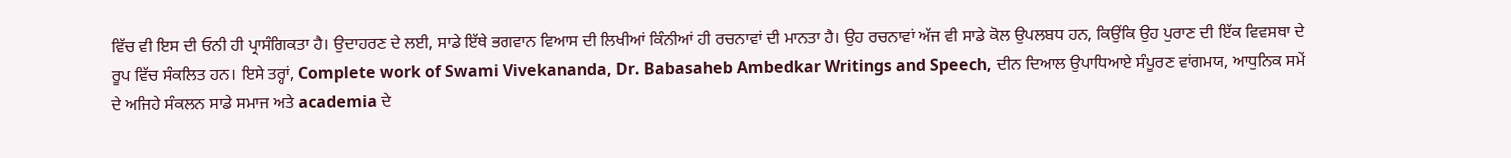ਵਿੱਚ ਵੀ ਇਸ ਦੀ ਓਨੀ ਹੀ ਪ੍ਰਾਸੰਗਿਕਤਾ ਹੈ। ਉਦਾਹਰਣ ਦੇ ਲਈ, ਸਾਡੇ ਇੱਥੇ ਭਗਵਾਨ ਵਿਆਸ ਦੀ ਲਿਖੀਆਂ ਕਿੰਨੀਆਂ ਹੀ ਰਚਨਾਵਾਂ ਦੀ ਮਾਨਤਾ ਹੈ। ਉਹ ਰਚਨਾਵਾਂ ਅੱਜ ਵੀ ਸਾਡੇ ਕੋਲ ਉਪਲਬਧ ਹਨ, ਕਿਉਂਕਿ ਉਹ ਪੁਰਾਣ ਦੀ ਇੱਕ ਵਿਵਸਥਾ ਦੇ ਰੂਪ ਵਿੱਚ ਸੰਕਲਿਤ ਹਨ। ਇਸੇ ਤਰ੍ਹਾਂ, Complete work of Swami Vivekananda, Dr. Babasaheb Ambedkar Writings and Speech, ਦੀਨ ਦਿਆਲ ਉਪਾਧਿਆਏ ਸੰਪੂਰਣ ਵਾਂਗਮਯ, ਆਧੁਨਿਕ ਸਮੇਂ ਦੇ ਅਜਿਹੇ ਸੰਕਲਨ ਸਾਡੇ ਸਮਾਜ ਅਤੇ academia ਦੇ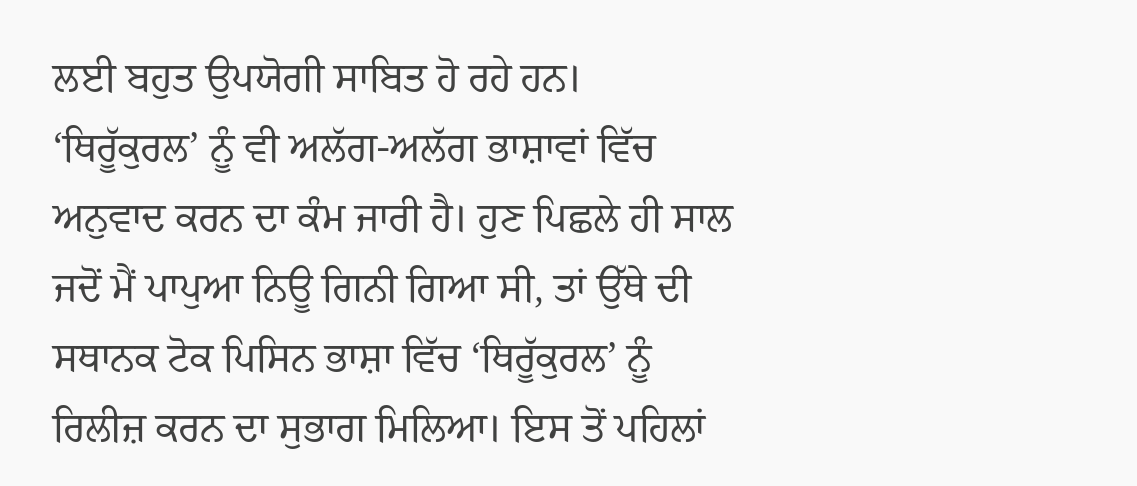ਲਈ ਬਹੁਤ ਉਪਯੋਗੀ ਸਾਬਿਤ ਹੋ ਰਹੇ ਹਨ। ‘ਥਿਰੂੱਕੁਰਲ’ ਨੂੰ ਵੀ ਅਲੱਗ-ਅਲੱਗ ਭਾਸ਼ਾਵਾਂ ਵਿੱਚ ਅਨੁਵਾਦ ਕਰਨ ਦਾ ਕੰਮ ਜਾਰੀ ਹੈ। ਹੁਣ ਪਿਛਲੇ ਹੀ ਸਾਲ ਜਦੋਂ ਮੈਂ ਪਾਪੁਆ ਨਿਊ ਗਿਨੀ ਗਿਆ ਸੀ, ਤਾਂ ਉੱਥੇ ਦੀ ਸਥਾਨਕ ਟੋਕ ਪਿਸਿਨ ਭਾਸ਼ਾ ਵਿੱਚ ‘ਥਿਰੂੱਕੁਰਲ’ ਨੂੰ ਰਿਲੀਜ਼ ਕਰਨ ਦਾ ਸੁਭਾਗ ਮਿਲਿਆ। ਇਸ ਤੋਂ ਪਹਿਲਾਂ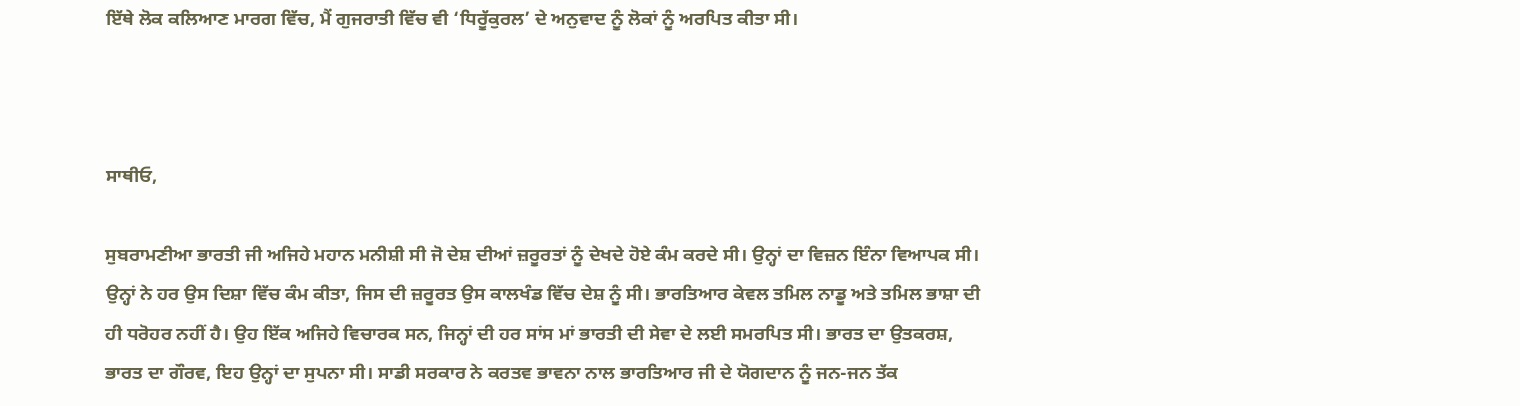ਇੱਥੇ ਲੋਕ ਕਲਿਆਣ ਮਾਰਗ ਵਿੱਚ, ਮੈਂ ਗੁਜਰਾਤੀ ਵਿੱਚ ਵੀ ‘ਧਿਰੂੱਕੁਰਲ’ ਦੇ ਅਨੁਵਾਦ ਨੂੰ ਲੋਕਾਂ ਨੂੰ ਅਰਪਿਤ ਕੀਤਾ ਸੀ।



ਸਾਥੀਓ,

ਸੁਬਰਾਮਣੀਆ ਭਾਰਤੀ ਜੀ ਅਜਿਹੇ ਮਹਾਨ ਮਨੀਸ਼ੀ ਸੀ ਜੋ ਦੇਸ਼ ਦੀਆਂ ਜ਼ਰੂਰਤਾਂ ਨੂੰ ਦੇਖਦੇ ਹੋਏ ਕੰਮ ਕਰਦੇ ਸੀ। ਉਨ੍ਹਾਂ ਦਾ ਵਿਜ਼ਨ ਇੰਨਾ ਵਿਆਪਕ ਸੀ। ਉਨ੍ਹਾਂ ਨੇ ਹਰ ਉਸ ਦਿਸ਼ਾ ਵਿੱਚ ਕੰਮ ਕੀਤਾ, ਜਿਸ ਦੀ ਜ਼ਰੂਰਤ ਉਸ ਕਾਲਖੰਡ ਵਿੱਚ ਦੇਸ਼ ਨੂੰ ਸੀ। ਭਾਰਤਿਆਰ ਕੇਵਲ ਤਮਿਲ ਨਾਡੂ ਅਤੇ ਤਮਿਲ ਭਾਸ਼ਾ ਦੀ ਹੀ ਧਰੋਹਰ ਨਹੀਂ ਹੈ। ਉਹ ਇੱਕ ਅਜਿਹੇ ਵਿਚਾਰਕ ਸਨ, ਜਿਨ੍ਹਾਂ ਦੀ ਹਰ ਸਾਂਸ ਮਾਂ ਭਾਰਤੀ ਦੀ ਸੇਵਾ ਦੇ ਲਈ ਸਮਰਪਿਤ ਸੀ। ਭਾਰਤ ਦਾ ਉਤਕਰਸ਼, ਭਾਰਤ ਦਾ ਗੌਰਵ, ਇਹ ਉਨ੍ਹਾਂ ਦਾ ਸੁਪਨਾ ਸੀ। ਸਾਡੀ ਸਰਕਾਰ ਨੇ ਕਰਤਵ ਭਾਵਨਾ ਨਾਲ ਭਾਰਤਿਆਰ ਜੀ ਦੇ ਯੋਗਦਾਨ ਨੂੰ ਜਨ-ਜਨ ਤੱਕ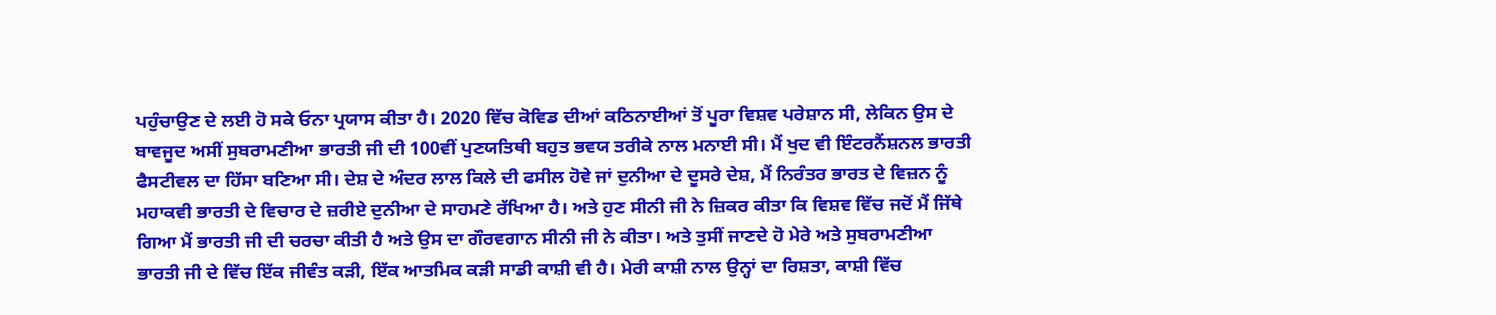ਪਹੁੰਚਾਉਣ ਦੇ ਲਈ ਹੋ ਸਕੇ ਓਨਾ ਪ੍ਰਯਾਸ ਕੀਤਾ ਹੈ। 2020 ਵਿੱਚ ਕੋਵਿਡ ਦੀਆਂ ਕਠਿਨਾਈਆਂ ਤੋਂ ਪੂਰਾ ਵਿਸ਼ਵ ਪਰੇਸ਼ਾਨ ਸੀ, ਲੇਕਿਨ ਉਸ ਦੇ ਬਾਵਜੂਦ ਅਸੀਂ ਸੁਬਰਾਮਣੀਆ ਭਾਰਤੀ ਜੀ ਦੀ 100ਵੀਂ ਪੁਣਯਤਿਥੀ ਬਹੁਤ ਭਵਯ ਤਰੀਕੇ ਨਾਲ ਮਨਾਈ ਸੀ। ਮੈਂ ਖੁਦ ਵੀ ਇੰਟਰਨੈਂਸ਼ਨਲ ਭਾਰਤੀ ਫੈਸਟੀਵਲ ਦਾ ਹਿੱਸਾ ਬਣਿਆ ਸੀ। ਦੇਸ਼ ਦੇ ਅੰਦਰ ਲਾਲ ਕਿਲੇ ਦੀ ਫਸੀਲ ਹੋਵੇ ਜਾਂ ਦੁਨੀਆ ਦੇ ਦੂਸਰੇ ਦੇਸ਼, ਮੈਂ ਨਿਰੰਤਰ ਭਾਰਤ ਦੇ ਵਿਜ਼ਨ ਨੂੰ ਮਹਾਕਵੀ ਭਾਰਤੀ ਦੇ ਵਿਚਾਰ ਦੇ ਜ਼ਰੀਏ ਦੁਨੀਆ ਦੇ ਸਾਹਮਣੇ ਰੱਖਿਆ ਹੈ। ਅਤੇ ਹੁਣ ਸੀਨੀ ਜੀ ਨੇ ਜ਼ਿਕਰ ਕੀਤਾ ਕਿ ਵਿਸ਼ਵ ਵਿੱਚ ਜਦੋਂ ਮੈਂ ਜਿੱਥੇ ਗਿਆ ਮੈਂ ਭਾਰਤੀ ਜੀ ਦੀ ਚਰਚਾ ਕੀਤੀ ਹੈ ਅਤੇ ਉਸ ਦਾ ਗੌਰਵਗਾਨ ਸੀਨੀ ਜੀ ਨੇ ਕੀਤਾ। ਅਤੇ ਤੁਸੀਂ ਜਾਣਦੇ ਹੋ ਮੇਰੇ ਅਤੇ ਸੁਬਰਾਮਣੀਆ ਭਾਰਤੀ ਜੀ ਦੇ ਵਿੱਚ ਇੱਕ ਜੀਵੰਤ ਕੜੀ, ਇੱਕ ਆਤਮਿਕ ਕੜੀ ਸਾਡੀ ਕਾਸ਼ੀ ਵੀ ਹੈ। ਮੇਰੀ ਕਾਸ਼ੀ ਨਾਲ ਉਨ੍ਹਾਂ ਦਾ ਰਿਸ਼ਤਾ, ਕਾਸ਼ੀ ਵਿੱਚ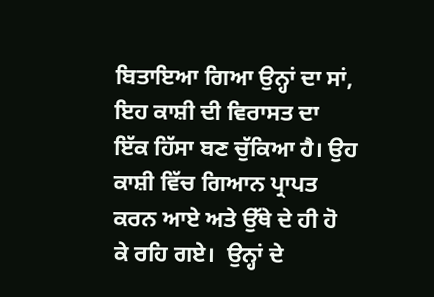ਬਿਤਾਇਆ ਗਿਆ ਉਨ੍ਹਾਂ ਦਾ ਸਾਂ, ਇਹ ਕਾਸ਼ੀ ਦੀ ਵਿਰਾਸਤ ਦਾ ਇੱਕ ਹਿੱਸਾ ਬਣ ਚੁੱਕਿਆ ਹੈ। ਉਹ ਕਾਸ਼ੀ ਵਿੱਚ ਗਿਆਨ ਪ੍ਰਾਪਤ ਕਰਨ ਆਏ ਅਤੇ ਉੱਥੇ ਦੇ ਹੀ ਹੋ ਕੇ ਰਹਿ ਗਏ।  ਉਨ੍ਹਾਂ ਦੇ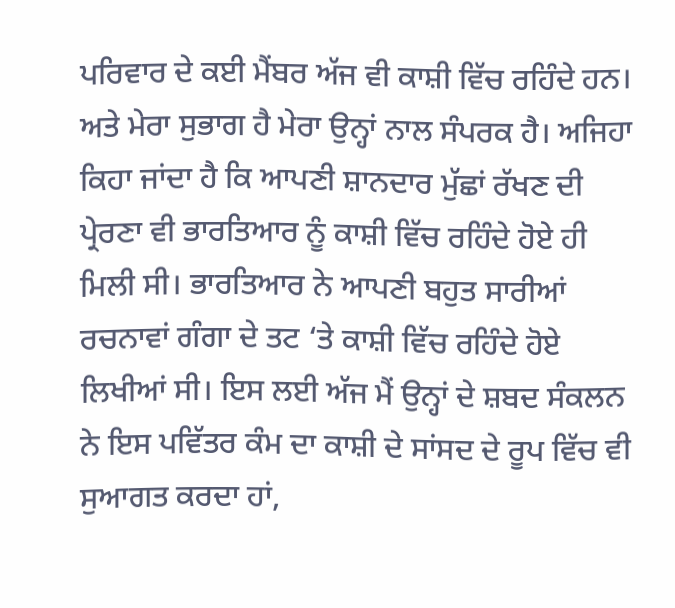ਪਰਿਵਾਰ ਦੇ ਕਈ ਮੈਂਬਰ ਅੱਜ ਵੀ ਕਾਸ਼ੀ ਵਿੱਚ ਰਹਿੰਦੇ ਹਨ। ਅਤੇ ਮੇਰਾ ਸੁਭਾਗ ਹੈ ਮੇਰਾ ਉਨ੍ਹਾਂ ਨਾਲ ਸੰਪਰਕ ਹੈ। ਅਜਿਹਾ ਕਿਹਾ ਜਾਂਦਾ ਹੈ ਕਿ ਆਪਣੀ ਸ਼ਾਨਦਾਰ ਮੁੱਛਾਂ ਰੱਖਣ ਦੀ ਪ੍ਰੇਰਣਾ ਵੀ ਭਾਰਤਿਆਰ ਨੂੰ ਕਾਸ਼ੀ ਵਿੱਚ ਰਹਿੰਦੇ ਹੋਏ ਹੀ ਮਿਲੀ ਸੀ। ਭਾਰਤਿਆਰ ਨੇ ਆਪਣੀ ਬਹੁਤ ਸਾਰੀਆਂ ਰਚਨਾਵਾਂ ਗੰਗਾ ਦੇ ਤਟ ‘ਤੇ ਕਾਸ਼ੀ ਵਿੱਚ ਰਹਿੰਦੇ ਹੋਏ ਲਿਖੀਆਂ ਸੀ। ਇਸ ਲਈ ਅੱਜ ਮੈਂ ਉਨ੍ਹਾਂ ਦੇ ਸ਼ਬਦ ਸੰਕਲਨ ਨੇ ਇਸ ਪਵਿੱਤਰ ਕੰਮ ਦਾ ਕਾਸ਼ੀ ਦੇ ਸਾਂਸਦ ਦੇ ਰੂਪ ਵਿੱਚ ਵੀ ਸੁਆਗਤ ਕਰਦਾ ਹਾਂ,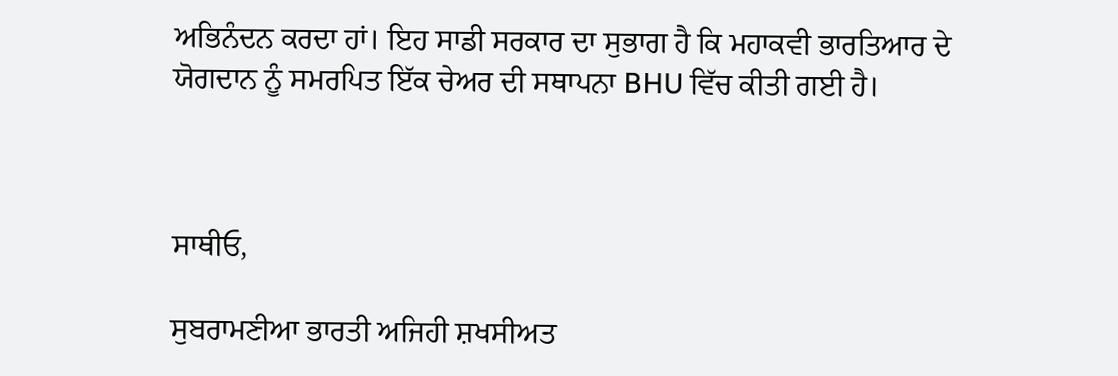ਅਭਿਨੰਦਨ ਕਰਦਾ ਹਾਂ। ਇਹ ਸਾਡੀ ਸਰਕਾਰ ਦਾ ਸੁਭਾਗ ਹੈ ਕਿ ਮਹਾਕਵੀ ਭਾਰਤਿਆਰ ਦੇ ਯੋਗਦਾਨ ਨੂੰ ਸਮਰਪਿਤ ਇੱਕ ਚੇਅਰ ਦੀ ਸਥਾਪਨਾ BHU ਵਿੱਚ ਕੀਤੀ ਗਈ ਹੈ।



ਸਾਥੀਓ,

ਸੁਬਰਾਮਣੀਆ ਭਾਰਤੀ ਅਜਿਹੀ ਸ਼ਖਸੀਅਤ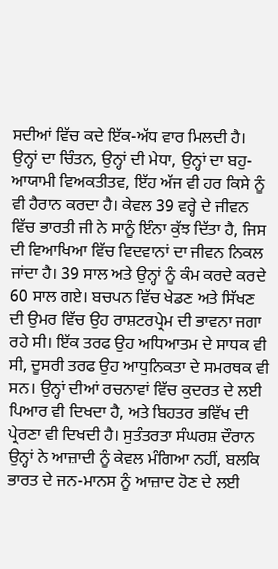ਸਦੀਆਂ ਵਿੱਚ ਕਦੇ ਇੱਕ-ਅੱਧ ਵਾਰ ਮਿਲਦੀ ਹੈ। ਉਨ੍ਹਾਂ ਦਾ ਚਿੰਤਨ, ਉਨ੍ਹਾਂ ਦੀ ਮੇਧਾ, ਉਨ੍ਹਾਂ ਦਾ ਬਹੁ-ਆਯਾਮੀ ਵਿਅਕਤੀਤਵ, ਇੱਹ ਅੱਜ ਵੀ ਹਰ ਕਿਸੇ ਨੂੰ ਵੀ ਹੈਰਾਨ ਕਰਦਾ ਹੈ। ਕੇਵਲ 39 ਵਰ੍ਹੇ ਦੇ ਜੀਵਨ ਵਿੱਚ ਭਾਰਤੀ ਜੀ ਨੇ ਸਾਨੂੰ ਇੰਨਾ ਕੁੱਝ ਦਿੱਤਾ ਹੈ, ਜਿਸ ਦੀ ਵਿਆਖਿਆ ਵਿੱਚ ਵਿਦਵਾਨਾਂ ਦਾ ਜੀਵਨ ਨਿਕਲ ਜਾਂਦਾ ਹੈ। 39 ਸਾਲ ਅਤੇ ਉਨ੍ਹਾਂ ਨੂੰ ਕੰਮ ਕਰਦੇ ਕਰਦੇ 60 ਸਾਲ ਗਏ। ਬਚਪਨ ਵਿੱਚ ਖੇਡਣ ਅਤੇ ਸਿੱਖਣ ਦੀ ਉਮਰ ਵਿੱਚ ਉਹ ਰਾਸ਼ਟਰਪ੍ਰੇਮ ਦੀ ਭਾਵਨਾ ਜਗਾ ਰਹੇ ਸੀ। ਇੱਕ ਤਰਫ ਉਹ ਅਧਿਆਤਮ ਦੇ ਸਾਧਕ ਵੀ ਸੀ, ਦੂਸਰੀ ਤਰਫ ਉਹ ਆਧੁਨਿਕਤਾ ਦੇ ਸਮਰਥਕ ਵੀ ਸਨ। ਉਨ੍ਹਾਂ ਦੀਆਂ ਰਚਨਾਵਾਂ ਵਿੱਚ ਕੁਦਰਤ ਦੇ ਲਈ ਪਿਆਰ ਵੀ ਦਿਖਦਾ ਹੈ, ਅਤੇ ਬਿਹਤਰ ਭਵਿੱਖ ਦੀ ਪ੍ਰੇਰਣਾ ਵੀ ਦਿਖਦੀ ਹੈ। ਸੁਤੰਤਰਤਾ ਸੰਘਰਸ਼ ਦੌਰਾਨ ਉਨ੍ਹਾਂ ਨੇ ਆਜ਼ਾਦੀ ਨੂੰ ਕੇਵਲ ਮੰਗਿਆ ਨਹੀਂ, ਬਲਕਿ ਭਾਰਤ ਦੇ ਜਨ-ਮਾਨਸ ਨੂੰ ਆਜ਼ਾਦ ਹੋਣ ਦੇ ਲਈ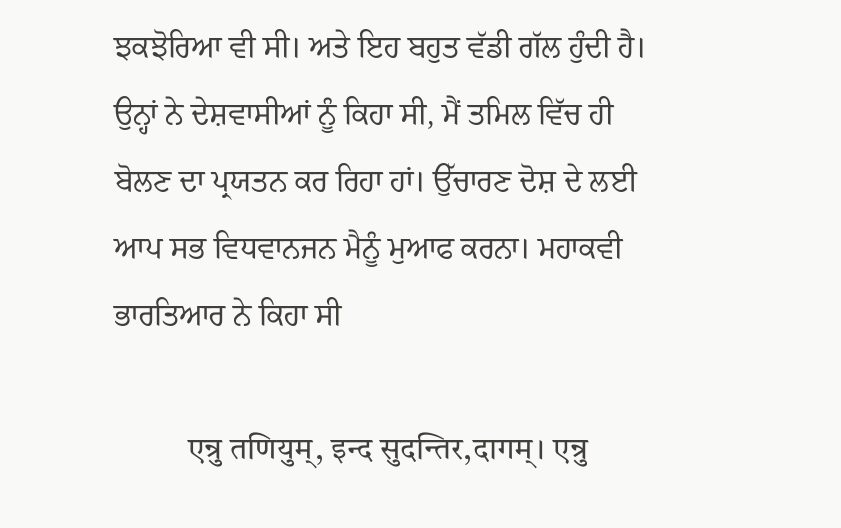ਝਕਝੋਰਿਆ ਵੀ ਸੀ। ਅਤੇ ਇਹ ਬਹੁਤ ਵੱਡੀ ਗੱਲ ਹੁੰਦੀ ਹੈ। ਉਨ੍ਹਾਂ ਨੇ ਦੇਸ਼ਵਾਸੀਆਂ ਨੂੰ ਕਿਹਾ ਸੀ, ਮੈਂ ਤਮਿਲ ਵਿੱਚ ਹੀ ਬੋਲਣ ਦਾ ਪ੍ਰਯਤਨ ਕਰ ਰਿਹਾ ਹਾਂ। ਉੱਚਾਰਣ ਦੋਸ਼ ਦੇ ਲਈ ਆਪ ਸਭ ਵਿਧਵਾਨਜਨ ਮੈਨੂੰ ਮੁਆਫ ਕਰਨਾ। ਮਹਾਕਵੀ ਭਾਰਤਿਆਰ ਨੇ ਕਿਹਾ ਸੀ

           एन्रु तणियुम्, इन्द सुदन्तिर,दागम्। एन्रु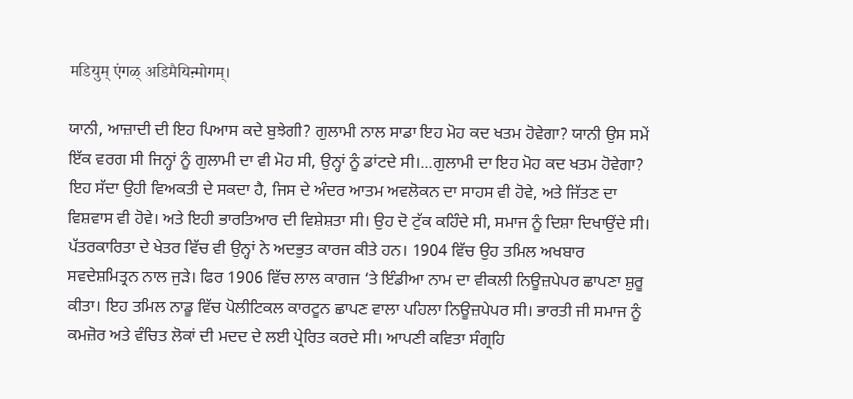मडियुम् एंगळ् अडिमैयिऩ्मोगम्।

ਯਾਨੀ, ਆਜ਼ਾਦੀ ਦੀ ਇਹ ਪਿਆਸ ਕਦੇ ਬੁਝੇਗੀ? ਗੁਲਾਮੀ ਨਾਲ ਸਾਡਾ ਇਹ ਮੋਹ ਕਦ ਖਤਮ ਹੋਵੇਗਾ? ਯਾਨੀ ਉਸ ਸਮੇਂ ਇੱਕ ਵਰਗ ਸੀ ਜਿਨ੍ਹਾਂ ਨੂੰ ਗੁਲਾਮੀ ਦਾ ਵੀ ਮੋਹ ਸੀ, ਉਨ੍ਹਾਂ ਨੂੰ ਡਾਂਟਦੇ ਸੀ।...ਗੁਲਾਮੀ ਦਾ ਇਹ ਮੋਹ ਕਦ ਖਤਮ ਹੋਵੇਗਾ? ਇਹ ਸੱਦਾ ਉਹੀ ਵਿਅਕਤੀ ਦੇ ਸਕਦਾ ਹੈ, ਜਿਸ ਦੇ ਅੰਦਰ ਆਤਮ ਅਵਲੋਕਨ ਦਾ ਸਾਹਸ ਵੀ ਹੋਵੇ, ਅਤੇ ਜਿੱਤਣ ਦਾ ਵਿਸ਼ਵਾਸ ਵੀ ਹੋਵੇ। ਅਤੇ ਇਹੀ ਭਾਰਤਿਆਰ ਦੀ ਵਿਸ਼ੇਸ਼ਤਾ ਸੀ। ਉਹ ਦੋ ਟੁੱਕ ਕਹਿੰਦੇ ਸੀ, ਸਮਾਜ ਨੂੰ ਦਿਸ਼ਾ ਦਿਖਾਉਂਦੇ ਸੀ। ਪੱਤਰਕਾਰਿਤਾ ਦੇ ਖੇਤਰ ਵਿੱਚ ਵੀ ਉਨ੍ਹਾਂ ਨੇ ਅਦਭੁਤ ਕਾਰਜ ਕੀਤੇ ਹਨ। 1904 ਵਿੱਚ ਉਹ ਤਮਿਲ ਅਖਬਾਰ ਸਵਦੇਸ਼ਮਿਤ੍ਰਨ ਨਾਲ ਜੁੜੇ। ਫਿਰ 1906 ਵਿੱਚ ਲਾਲ ਕਾਗਜ ‘ਤੇ ਇੰਡੀਆ ਨਾਮ ਦਾ ਵੀਕਲੀ ਨਿਊਜ਼ਪੇਪਰ ਛਾਪਣਾ ਸ਼ੁਰੂ ਕੀਤਾ। ਇਹ ਤਮਿਲ ਨਾਡੂ ਵਿੱਚ ਪੋਲੀਟਿਕਲ ਕਾਰਟੂਨ ਛਾਪਣ ਵਾਲਾ ਪਹਿਲਾ ਨਿਊਜ਼ਪੇਪਰ ਸੀ। ਭਾਰਤੀ ਜੀ ਸਮਾਜ ਨੂੰ ਕਮਜ਼ੋਰ ਅਤੇ ਵੰਚਿਤ ਲੋਕਾਂ ਦੀ ਮਦਦ ਦੇ ਲਈ ਪ੍ਰੇਰਿਤ ਕਰਦੇ ਸੀ। ਆਪਣੀ ਕਵਿਤਾ ਸੰਗ੍ਰਹਿ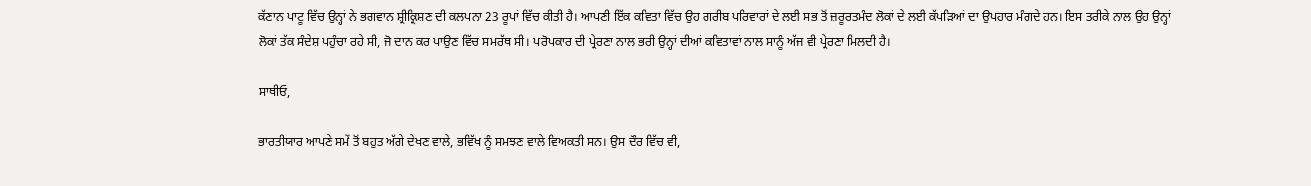ਕੱਣਾਨ ਪਾਟੂ ਵਿੱਚ ਉਨ੍ਹਾਂ ਨੇ ਭਗਵਾਨ ਸ਼੍ਰੀਕ੍ਰਿਸ਼ਣ ਦੀ ਕਲਪਨਾ 23 ਰੂਪਾਂ ਵਿੱਚ ਕੀਤੀ ਹੈ। ਆਪਣੀ ਇੱਕ ਕਵਿਤਾ ਵਿੱਚ ਉਹ ਗਰੀਬ ਪਰਿਵਾਰਾਂ ਦੇ ਲਈ ਸਭ ਤੋਂ ਜ਼ਰੂਰਤਮੰਦ ਲੋਕਾਂ ਦੇ ਲਈ ਕੱਪੜਿਆਂ ਦਾ ਉਪਹਾਰ ਮੰਗਦੇ ਹਨ। ਇਸ ਤਰੀਕੇ ਨਾਲ ਉਹ ਉਨ੍ਹਾਂ ਲੋਕਾਂ ਤੱਕ ਸੰਦੇਸ਼ ਪਹੁੰਚਾ ਰਹੇ ਸੀ, ਜੋ ਦਾਨ ਕਰ ਪਾਉਣ ਵਿੱਚ ਸਮਰੱਥ ਸੀ। ਪਰੋਪਕਾਰ ਦੀ ਪ੍ਰੇਰਣਾ ਨਾਲ ਭਰੀ ਉਨ੍ਹਾਂ ਦੀਆਂ ਕਵਿਤਾਵਾਂ ਨਾਲ ਸਾਨੂੰ ਅੱਜ ਵੀ ਪ੍ਰੇਰਣਾ ਮਿਲਦੀ ਹੈ।

ਸਾਥੀਓ,

ਭਾਰਤੀਯਾਰ ਆਪਣੇ ਸਮੇਂ ਤੋਂ ਬਹੁਤ ਅੱਗੇ ਦੇਖਣ ਵਾਲੇ, ਭਵਿੱਖ ਨੂੰ ਸਮਝਣ ਵਾਲੇ ਵਿਅਕਤੀ ਸਨ। ਉਸ ਦੌਰ ਵਿੱਚ ਵੀ,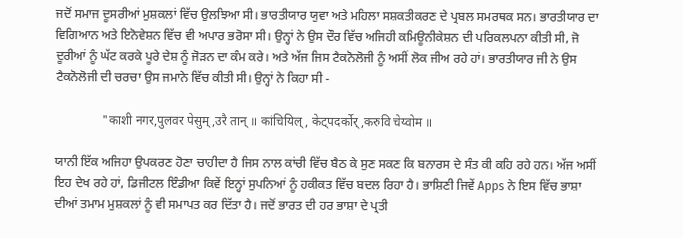ਜਦੋਂ ਸਮਾਜ ਦੂਸਰੀਆਂ ਮੁਸ਼ਕਲਾਂ ਵਿੱਚ ਉਲਝਿਆ ਸੀ। ਭਾਰਤੀਯਾਰ ਯੁਵਾ ਅਤੇ ਮਹਿਲਾ ਸਸ਼ਕਤੀਕਰਣ ਦੇ ਪ੍ਰਬਲ ਸਮਰਥਕ ਸਨ। ਭਾਰਤੀਯਾਰ ਦਾ ਵਿਗਿਆਨ ਅਤੇ ਇਨੋਵੇਸ਼ਨ ਵਿੱਚ ਵੀ ਅਪਾਰ ਭਰੋਸਾ ਸੀ। ਉਨ੍ਹਾਂ ਨੇ ਉਸ ਦੌਰ ਵਿੱਚ ਅਜਿਹੀ ਕਮਿਊਨੀਕੇਸ਼ਨ ਦੀ ਪਰਿਕਲਪਨਾ ਕੀਤੀ ਸੀ, ਜੋ ਦੂਰੀਆਂ ਨੂੰ ਘੱਟ ਕਰਕੇ ਪੂਰੇ ਦੇਸ਼ ਨੂੰ ਜੋੜਨ ਦਾ ਕੰਮ ਕਰੇ। ਅਤੇ ਅੱਜ ਜਿਸ ਟੈਕਨੋਲੋਜੀ ਨੂੰ ਅਸੀਂ ਲੋਕ ਜੀਅ ਰਹੇ ਹਾਂ। ਭਾਰਤੀਯਾਰ ਜੀ ਨੇ ਉਸ ਟੈਕਨੋਲੋਜੀ ਦੀ ਚਰਚਾ ਉਸ ਜਮਾਨੇ ਵਿੱਚ ਕੀਤੀ ਸੀ। ਉਨ੍ਹਾਂ ਨੇ ਕਿਹਾ ਸੀ -

               "काशी नगर,पुलवर पेसुम्,उरै तान् ॥ कांचियिल्, केट्पदर्कोर्,करुवि चेय्वोम ॥

ਯਾਨੀ ਇੱਕ ਅਜਿਹਾ ਉਪਕਰਣ ਹੋਣਾ ਚਾਹੀਦਾ ਹੈ ਜਿਸ ਨਾਲ ਕਾਂਚੀ ਵਿੱਚ ਬੈਠ ਕੇ ਸੁਣ ਸਕਣ ਕਿ ਬਨਾਰਸ ਦੇ ਸੰਤ ਕੀ ਕਹਿ ਰਹੇ ਹਨ। ਅੱਜ ਅਸੀਂ ਇਹ ਦੇਖ ਰਹੇ ਹਾਂ, ਡਿਜੀਟਲ ਇੰਡੀਆ ਕਿਵੇਂ ਇਨ੍ਹਾਂ ਸੁਪਨਿਆਂ ਨੂੰ ਹਕੀਕਤ ਵਿੱਚ ਬਦਲ ਰਿਹਾ ਹੈ। ਭਾਸ਼ਿਣੀ ਜਿਵੇਂ Apps ਨੇ ਇਸ ਵਿੱਚ ਭਾਸ਼ਾ ਦੀਆਂ ਤਮਾਮ ਮੁਸ਼ਕਲਾਂ ਨੂੰ ਵੀ ਸਮਾਪਤ ਕਰ ਦਿੱਤਾ ਹੈ। ਜਦੋਂ ਭਾਰਤ ਦੀ ਹਰ ਭਾਸ਼ਾ ਦੇ ਪ੍ਰਤੀ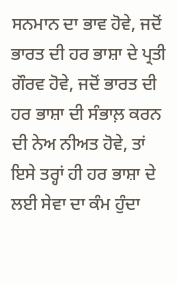ਸਨਮਾਨ ਦਾ ਭਾਵ ਹੋਵੇ, ਜਦੋਂ ਭਾਰਤ ਦੀ ਹਰ ਭਾਸ਼ਾ ਦੇ ਪ੍ਰਤੀ ਗੌਰਵ ਹੋਵੇ, ਜਦੋਂ ਭਾਰਤ ਦੀ ਹਰ ਭਾਸ਼ਾ ਦੀ ਸੰਭਾਲ਼ ਕਰਨ ਦੀ ਨੇਅ ਨੀਅਤ ਹੋਵੇ, ਤਾਂ ਇਸੇ ਤਰ੍ਹਾਂ ਹੀ ਹਰ ਭਾਸ਼ਾ ਦੇ ਲਈ ਸੇਵਾ ਦਾ ਕੰਮ ਹੁੰਦਾ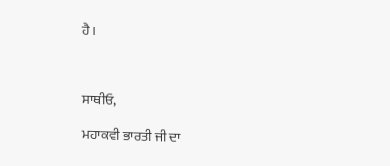ਹੈ।



ਸਾਥੀਓ,

ਮਹਾਕਵੀ ਭਾਰਤੀ ਜੀ ਦਾ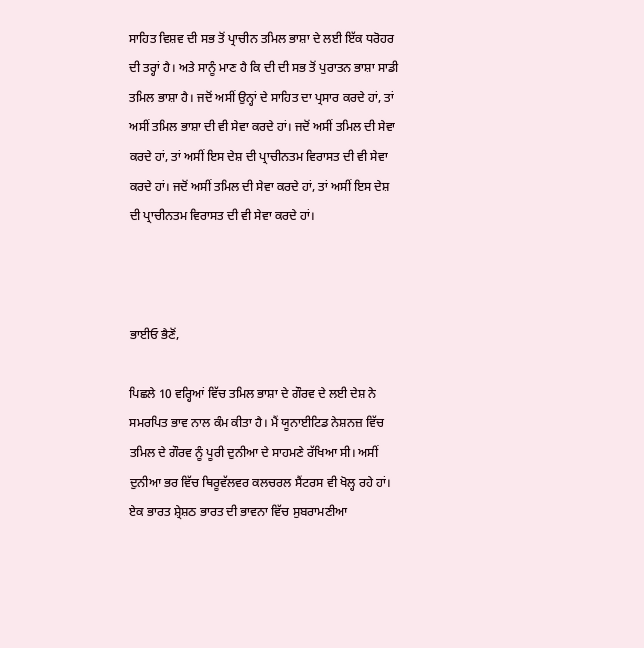ਸਾਹਿਤ ਵਿਸ਼ਵ ਦੀ ਸਭ ਤੋਂ ਪ੍ਰਾਚੀਨ ਤਮਿਲ ਭਾਸ਼ਾ ਦੇ ਲਈ ਇੱਕ ਧਰੋਹਰ ਦੀ ਤਰ੍ਹਾਂ ਹੈ। ਅਤੇ ਸਾਨੂੰ ਮਾਣ ਹੈ ਕਿ ਦੀ ਦੀ ਸਭ ਤੋਂ ਪੁਰਾਤਨ ਭਾਸ਼ਾ ਸਾਡੀ ਤਮਿਲ ਭਾਸ਼ਾ ਹੈ। ਜਦੋਂ ਅਸੀਂ ਉਨ੍ਹਾਂ ਦੇ ਸਾਹਿਤ ਦਾ ਪ੍ਰਸਾਰ ਕਰਦੇ ਹਾਂ, ਤਾਂ ਅਸੀਂ ਤਮਿਲ ਭਾਸ਼ਾ ਦੀ ਵੀ ਸੇਵਾ ਕਰਦੇ ਹਾਂ। ਜਦੋਂ ਅਸੀਂ ਤਮਿਲ ਦੀ ਸੇਵਾ ਕਰਦੇ ਹਾਂ, ਤਾਂ ਅਸੀਂ ਇਸ ਦੇਸ਼ ਦੀ ਪ੍ਰਾਚੀਨਤਮ ਵਿਰਾਸਤ ਦੀ ਵੀ ਸੇਵਾ ਕਰਦੇ ਹਾਂ। ਜਦੋਂ ਅਸੀਂ ਤਮਿਲ ਦੀ ਸੇਵਾ ਕਰਦੇ ਹਾਂ, ਤਾਂ ਅਸੀਂ ਇਸ ਦੇਸ਼ ਦੀ ਪ੍ਰਾਚੀਨਤਮ ਵਿਰਾਸਤ ਦੀ ਵੀ ਸੇਵਾ ਕਰਦੇ ਹਾਂ।



ਭਾਈਓ ਭੈਣੋਂ,

ਪਿਛਲੇ 10 ਵਰ੍ਹਿਆਂ ਵਿੱਚ ਤਮਿਲ ਭਾਸ਼ਾ ਦੇ ਗੌਰਵ ਦੇ ਲਈ ਦੇਸ਼ ਨੇ ਸਮਰਪਿਤ ਭਾਵ ਨਾਲ ਕੰਮ ਕੀਤਾ ਹੈ। ਮੈਂ ਯੂਨਾਈਟਿਡ ਨੇਸ਼ਨਜ਼ ਵਿੱਚ ਤਮਿਲ ਦੇ ਗੌਰਵ ਨੂੰ ਪੂਰੀ ਦੁਨੀਆ ਦੇ ਸਾਹਮਣੇ ਰੱਖਿਆ ਸੀ। ਅਸੀਂ ਦੁਨੀਆ ਭਰ ਵਿੱਚ ਥਿਰੂਵੱਲਵਰ ਕਲਚਰਲ ਸੈਂਟਰਸ ਵੀ ਖੋਲ੍ਹ ਰਹੇ ਹਾਂ। ਏਕ ਭਾਰਤ ਸ਼੍ਰੇਸ਼ਠ ਭਾਰਤ ਦੀ ਭਾਵਨਾ ਵਿੱਚ ਸੁਬਰਾਮਣੀਆ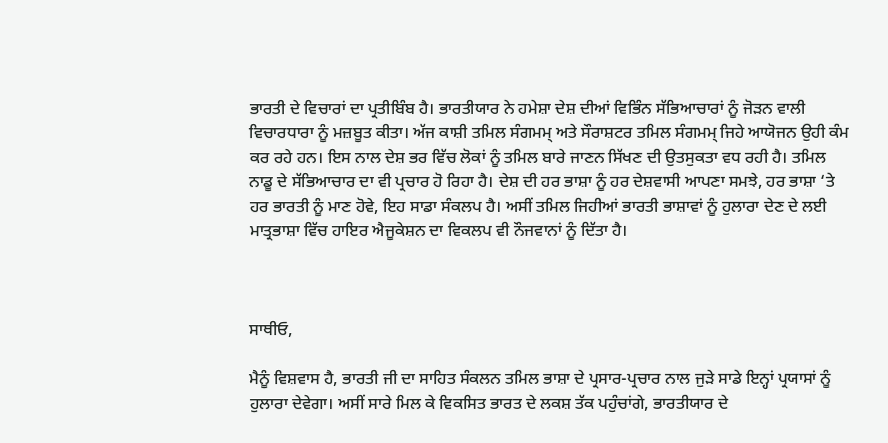ਭਾਰਤੀ ਦੇ ਵਿਚਾਰਾਂ ਦਾ ਪ੍ਰਤੀਬਿੰਬ ਹੈ। ਭਾਰਤੀਯਾਰ ਨੇ ਹਮੇਸ਼ਾ ਦੇਸ਼ ਦੀਆਂ ਵਿਭਿੰਨ ਸੱਭਿਆਚਾਰਾਂ ਨੂੰ ਜੋੜਨ ਵਾਲੀ ਵਿਚਾਰਧਾਰਾ ਨੂੰ ਮਜ਼ਬੂਤ ਕੀਤਾ। ਅੱਜ ਕਾਸ਼ੀ ਤਮਿਲ ਸੰਗਮਮ੍ ਅਤੇ ਸੌਰਾਸ਼ਟਰ ਤਮਿਲ ਸੰਗਮਮ੍ ਜਿਹੇ ਆਯੋਜਨ ਉਹੀ ਕੰਮ ਕਰ ਰਹੇ ਹਨ। ਇਸ ਨਾਲ ਦੇਸ਼ ਭਰ ਵਿੱਚ ਲੋਕਾਂ ਨੂੰ ਤਮਿਲ ਬਾਰੇ ਜਾਣਨ ਸਿੱਖਣ ਦੀ ਉਤਸੁਕਤਾ ਵਧ ਰਹੀ ਹੈ। ਤਮਿਲ ਨਾਡੂ ਦੇ ਸੱਭਿਆਚਾਰ ਦਾ ਵੀ ਪ੍ਰਚਾਰ ਹੋ ਰਿਹਾ ਹੈ। ਦੇਸ਼ ਦੀ ਹਰ ਭਾਸ਼ਾ ਨੂੰ ਹਰ ਦੇਸ਼ਵਾਸੀ ਆਪਣਾ ਸਮਝੇ, ਹਰ ਭਾਸ਼ਾ ‘ਤੇ ਹਰ ਭਾਰਤੀ ਨੂੰ ਮਾਣ ਹੋਵੇ, ਇਹ ਸਾਡਾ ਸੰਕਲਪ ਹੈ। ਅਸੀਂ ਤਮਿਲ ਜਿਹੀਆਂ ਭਾਰਤੀ ਭਾਸ਼ਾਵਾਂ ਨੂੰ ਹੁਲਾਰਾ ਦੇਣ ਦੇ ਲਈ ਮਾਤ੍ਰਭਾਸ਼ਾ ਵਿੱਚ ਹਾਇਰ ਐਜੂਕੇਸ਼ਨ ਦਾ ਵਿਕਲਪ ਵੀ ਨੌਜਵਾਨਾਂ ਨੂੰ ਦਿੱਤਾ ਹੈ।



ਸਾਥੀਓ,

ਮੈਨੂੰ ਵਿਸ਼ਵਾਸ ਹੈ, ਭਾਰਤੀ ਜੀ ਦਾ ਸਾਹਿਤ ਸੰਕਲਨ ਤਮਿਲ ਭਾਸ਼ਾ ਦੇ ਪ੍ਰਸਾਰ-ਪ੍ਰਚਾਰ ਨਾਲ ਜੁੜੇ ਸਾਡੇ ਇਨ੍ਹਾਂ ਪ੍ਰਯਾਸਾਂ ਨੂੰ ਹੁਲਾਰਾ ਦੇਵੇਗਾ। ਅਸੀਂ ਸਾਰੇ ਮਿਲ ਕੇ ਵਿਕਸਿਤ ਭਾਰਤ ਦੇ ਲਕਸ਼ ਤੱਕ ਪਹੁੰਚਾਂਗੇ, ਭਾਰਤੀਯਾਰ ਦੇ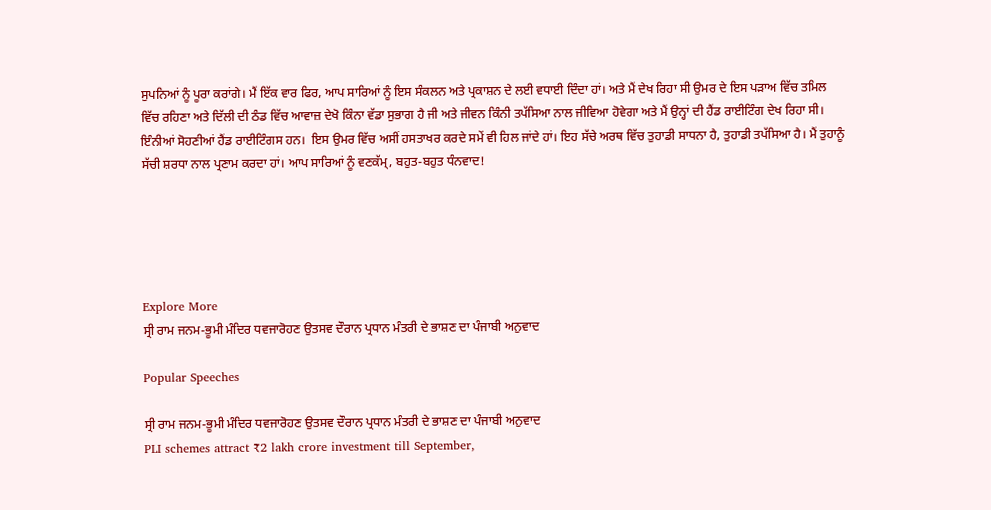ਸੁਪਨਿਆਂ ਨੂੰ ਪੂਰਾ ਕਰਾਂਗੇ। ਮੈਂ ਇੱਕ ਵਾਰ ਫਿਰ, ਆਪ ਸਾਰਿਆਂ ਨੂੰ ਇਸ ਸੰਕਲਨ ਅਤੇ ਪ੍ਰਕਾਸ਼ਨ ਦੇ ਲਈ ਵਧਾਈ ਦਿੰਦਾ ਹਾਂ। ਅਤੇ ਮੈਂ ਦੇਖ ਰਿਹਾ ਸੀ ਉਮਰ ਦੇ ਇਸ ਪੜਾਅ ਵਿੱਚ ਤਮਿਲ ਵਿੱਚ ਰਹਿਣਾ ਅਤੇ ਦਿੱਲੀ ਦੀ ਠੰਡ ਵਿੱਚ ਆਵਾਜ਼ ਦੇਖੋ ਕਿੰਨਾ ਵੱਡਾ ਸੁਭਾਗ ਹੈ ਜੀ ਅਤੇ ਜੀਵਨ ਕਿੰਨੀ ਤਪੱਸਿਆ ਨਾਲ ਜੀਵਿਆ ਹੋਵੇਗਾ ਅਤੇ ਮੈਂ ਉਨ੍ਹਾਂ ਦੀ ਹੈਂਡ ਰਾਈਟਿੰਗ ਦੇਖ ਰਿਹਾ ਸੀ। ਇੰਨੀਆਂ ਸੋਹਣੀਆਂ ਹੈਂਡ ਰਾਈਟਿੰਗਸ ਹਨ।  ਇਸ ਉਮਰ ਵਿੱਚ ਅਸੀਂ ਹਸਤਾਖਰ ਕਰਦੇ ਸਮੇਂ ਵੀ ਹਿਲ ਜਾਂਦੇ ਹਾਂ। ਇਹ ਸੱਚੇ ਅਰਥ ਵਿੱਚ ਤੁਹਾਡੀ ਸਾਧਨਾ ਹੈ, ਤੁਹਾਡੀ ਤਪੱਸਿਆ ਹੈ। ਮੈਂ ਤੁਹਾਨੂੰ ਸੱਚੀ ਸ਼ਰਧਾ ਨਾਲ ਪ੍ਰਣਾਮ ਕਰਦਾ ਹਾਂ। ਆਪ ਸਾਰਿਆਂ ਨੂੰ ਵਣਕੱਮ੍, ਬਹੁਤ-ਬਹੁਤ ਧੰਨਵਾਦ!





Explore More
ਸ੍ਰੀ ਰਾਮ ਜਨਮ-ਭੂਮੀ ਮੰਦਿਰ ਧਵਜਾਰੋਹਣ ਉਤਸਵ ਦੌਰਾਨ ਪ੍ਰਧਾਨ ਮੰਤਰੀ ਦੇ ਭਾਸ਼ਣ ਦਾ ਪੰਜਾਬੀ ਅਨੁਵਾਦ

Popular Speeches

ਸ੍ਰੀ ਰਾਮ ਜਨਮ-ਭੂਮੀ ਮੰਦਿਰ ਧਵਜਾਰੋਹਣ ਉਤਸਵ ਦੌਰਾਨ ਪ੍ਰਧਾਨ ਮੰਤਰੀ ਦੇ ਭਾਸ਼ਣ ਦਾ ਪੰਜਾਬੀ ਅਨੁਵਾਦ
PLI schemes attract ₹2 lakh crore investment till September,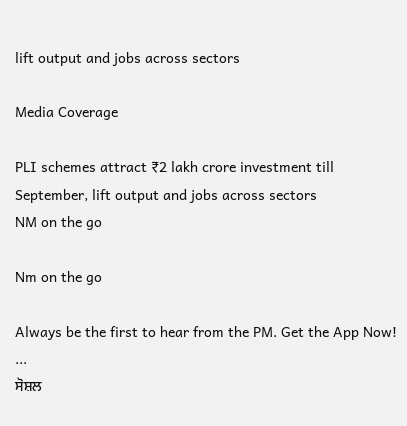lift output and jobs across sectors

Media Coverage

PLI schemes attract ₹2 lakh crore investment till September, lift output and jobs across sectors
NM on the go

Nm on the go

Always be the first to hear from the PM. Get the App Now!
...
ਸੋਸ਼ਲ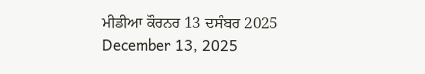ਮੀਡੀਆ ਕੌਰਨਰ 13 ਦਸੰਬਰ 2025
December 13, 2025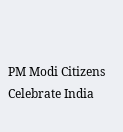PM Modi Citizens Celebrate India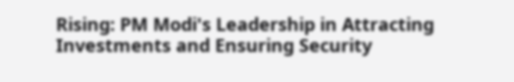Rising: PM Modi's Leadership in Attracting Investments and Ensuring Security